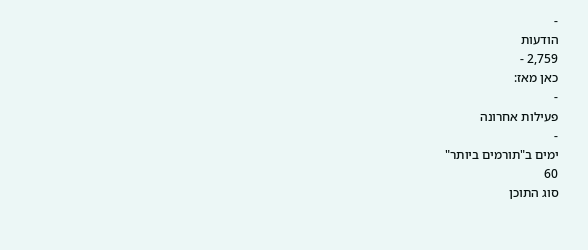-
הודעות
2,759 -
כאן מאז:
-
פעילות אחרונה
-
ימים ב"תורמים ביותר"
60
סוג התוכן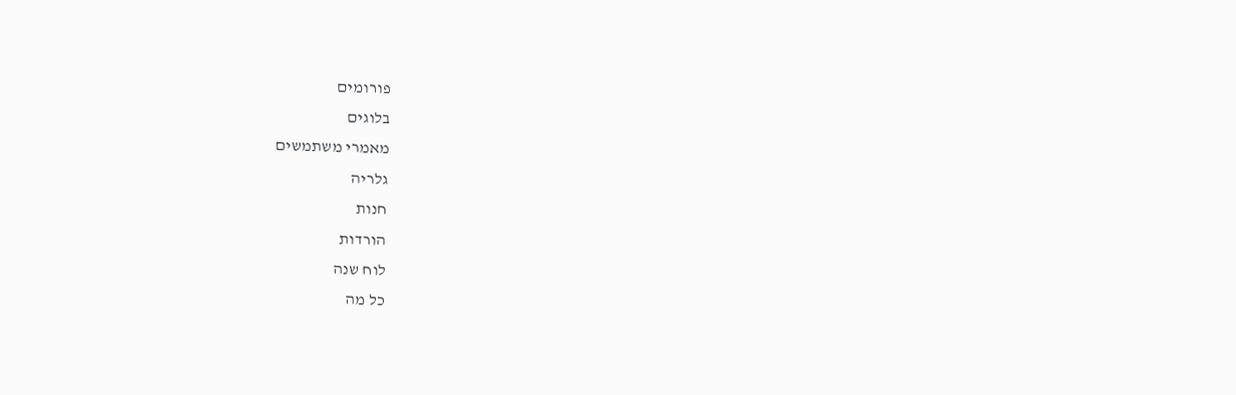פורומים
בלוגים
מאמרי משתמשים
גלריה
חנות
הורדות
לוח שנה
כל מה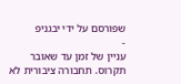שפורסם על ידי יבגניפ
-
עניין של זמן עד שאובר תקרוס. תחבורה ציבורית לא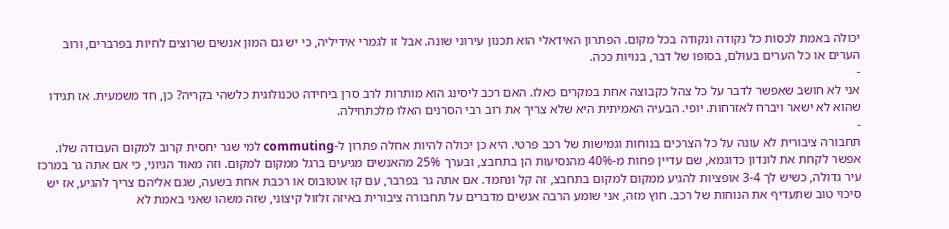יכולה באמת לכסות כל נקודה ונקודה בכל מקום. הפתרון האידאלי הוא תכנון עירוני שונה. אבל זו לגמרי אידיליה, כי יש גם המון אנשים שרוצים לחיות בפרברים, ורוב הערים או כל הערים בעולם, בסופו של דבר, בנויות ככה.
-
אני לא חושב שאפשר לדבר על כל צהל כקבוצה אחת במקרים כאלו. האם רכב ליסינג הוא מותרות לרב סרן ביחידה טכנולוגית כלשהי בקריה? כן, חד משמעית. אז תגידו שהוא לא ישאר ויברח לאזרחות. יופי. הבעיה האמיתית היא שלא צריך את רוב רבי הסרנים האלו מלכתחילה.
-
תחבורה ציבורית לא עונה על כל הצרכים בנוחות וגמישות של רכב פרטי. היא כן יכולה להיות אחלה פתרון ל-commuting למי שגר יחסית קרוב למקום העבודה שלו. אפשר לקחת את לונדון כדוגמא, שם עדיין פחות מ-40% מהנסיעות הן בתחבצ, ובערך 25% מהאנשים מגיעים ברגל ממקום למקום. וזה מאוד הגיוני, כי אם אתה גר במרכז עיר גדולה, כשיש לך 3-4 אופציות להגיע ממקום למקום בתחבצ, זה קל ונחמד. אם אתה גר בפרבר, עם קו אוטובוס או רכבת אחת בשעה, שגם אליהם צריך להגיע, אז יש סיכוי טוב שתעדיף את הנוחות של רכב. חוץ מזה, אני שומע הרבה אנשים מדברים על תחבורה ציבורית באיזה זלזול קיצוני, שזה משהו שאני באמת לא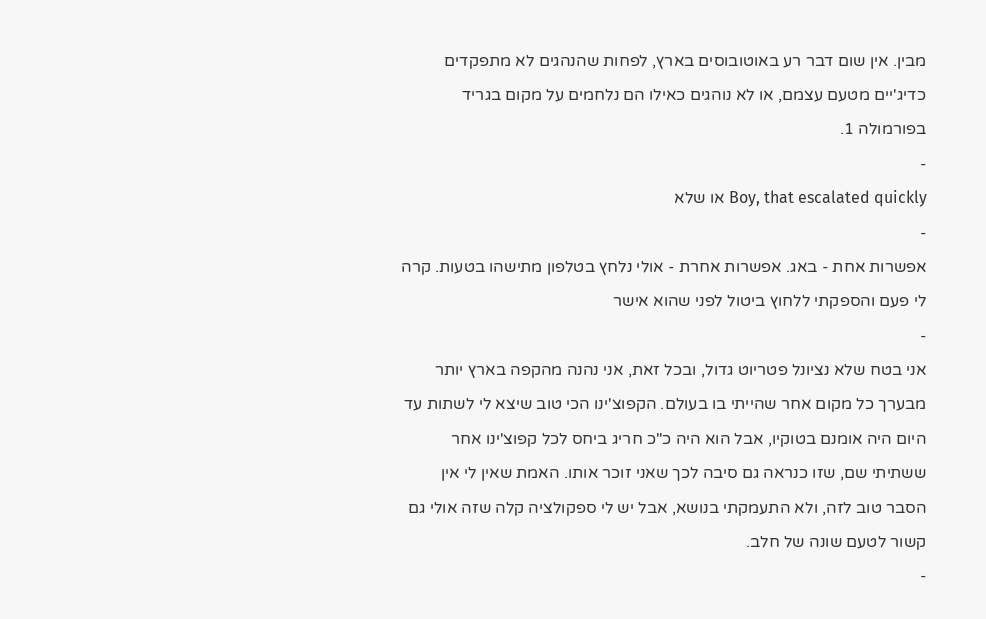מבין. אין שום דבר רע באוטובוסים בארץ, לפחות שהנהגים לא מתפקדים כדיג'יים מטעם עצמם, או לא נוהגים כאילו הם נלחמים על מקום בגריד בפורמולה 1.
-
Boy, that escalated quickly או שלא
-
אפשרות אחת - באג. אפשרות אחרת - אולי נלחץ בטלפון מתישהו בטעות. קרה לי פעם והספקתי ללחוץ ביטול לפני שהוא אישר
-
אני בטח שלא נציונל פטריוט גדול, ובכל זאת, אני נהנה מהקפה בארץ יותר מבערך כל מקום אחר שהייתי בו בעולם. הקפוצ'ינו הכי טוב שיצא לי לשתות עד היום היה אומנם בטוקיו, אבל הוא היה כ"כ חריג ביחס לכל קפוצ'ינו אחר ששתיתי שם, שזו כנראה גם סיבה לכך שאני זוכר אותו. האמת שאין לי אין הסבר טוב לזה, ולא התעמקתי בנושא, אבל יש לי ספקולציה קלה שזה אולי גם קשור לטעם שונה של חלב.
-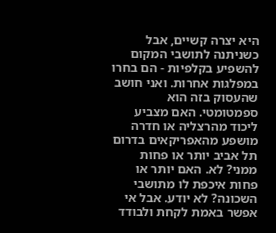היא יצרה קשיים, אבל כשניתנה לתושבי המקום להשפיע בקלפיות - הם בחרו במפלגות אחרות. ואני חושב שהעסוק בזה הוא ספמטומטי. האם מצביע ליכוד מהרצליה או חדרה מושפע מהאפריקאים בדרום תל אביב יותר או פחות ממני? לא. האם יותר או פחות איכפת לו מתושבי השכונה? לא יודע. אבל אי אפשר באמת לקחת ולבודד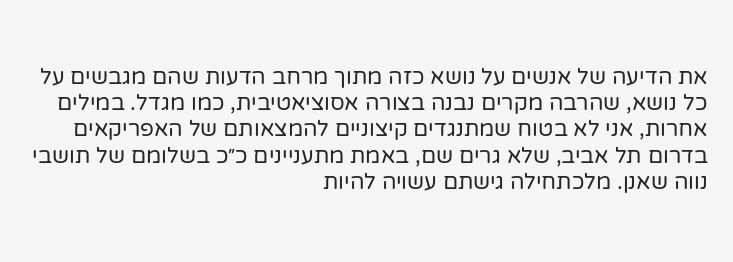את הדיעה של אנשים על נושא כזה מתוך מרחב הדעות שהם מגבשים על כל נושא, שהרבה מקרים נבנה בצורה אסוציאטיבית, כמו מגדל. במילים אחרות, אני לא בטוח שמתנגדים קיצוניים להמצאותם של האפריקאים בדרום תל אביב, שלא גרים שם, באמת מתעניינים כ״כ בשלומם של תושבי נווה שאנן. מלכתחילה גישתם עשויה להיות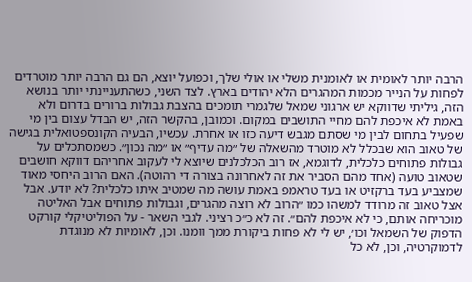הרבה יותר לאומית או לאומנית משלי או אולי שלך, וכפועל יוצא, הם גם הרבה יותר מוטרדים לפחות על הנייר מכמות המהגרים הלא יהודים בארץ. לצד השני, כשהתעניינתי יותר בנושא הזה, גיליתי שדווקא יש ארגוני שמאל שלגמרי תומכים בהצבת גבולות ברורים בדרום ולא באמת לא איכפת להם מחיי התושבים במקום. וכמובן, בהקשר הזה, יש הבדל עצום בין מי שפעיל בתחום לבין מי שסתם מגבש דיעה כזו או אחרת. עכשיו, הבעיה הקונספטואלית בגישה של טאוב הוא שבכלל לא מוטרד מהשאלה של ״מה עדיף״ או ״מה נכון״. כשמסתכלים על גבולות פתוחים כלכלית, לדוגמא, אז רוב הכלכלנים שיוצא לי לעקוב אחריהם דווקא חושבים שטאוב טועה (אחד מהם הסביר את זה לאחרונה בצורה די רהוטה). האם הרוב היחסי מאוד שמצביע בעד ברקזיט או בעד טראמפ באמת עושה מה שמטיב איתו כלכלית? לא יודע. אבל אצל טאוב זה מרודד למשהו כמו ״הרוב לא רוצה מהגרים, וגבולות פתוחים אבל האליטה מוכריחה אותם, כי לא איכפת להם״. זה לא כ״כ רציני. לגבי השאר - על הפוליטיקלי קורקט הדפוק של השמאל וכו׳, יש לי לא פחות ביקורת ממך וומנו. וכן, לאומיות לא מנוגדת לדמוקרטיה, וכן, לא כל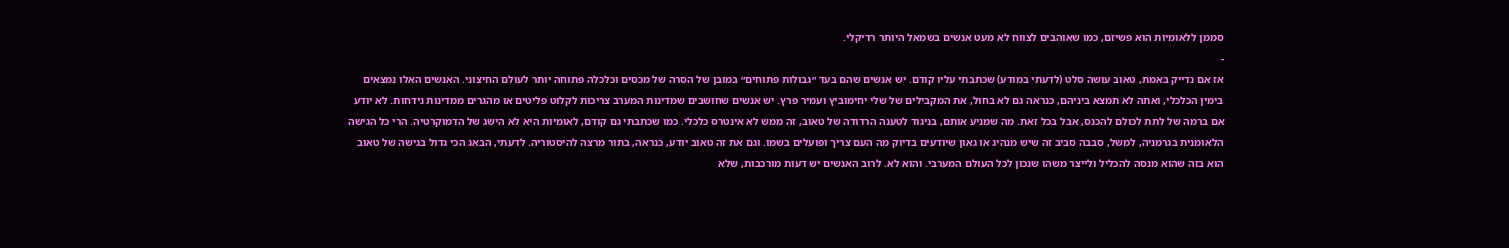סממן ללאומיות הוא פשיזם, כמו שאוהבים לצווח לא מעט אנשים בשמאל היותר רדיקלי.
-
אז אם נדייק באמת, טאוב עושה סלט (לדעתי במודע) שכתבתי עליו קודם. יש אנשים שהם בעד ״גבולות פתוחים״ במובן של הסרה של מכסים וכלכלה פתוחה יותר לעולם החיצוני. האנשים האלו נמצאים בימין הכלכלי, ואתה לא תמצא ביניהם, כנראה גם לא בחול, את המקבילים של שלי יחימוביץ ועמיר פרץ. יש אנשים שחושבים שמדינות המערב צריכות לקלוט פליטים או מהגרים ממדינות נידחות. לא יודע אם ברמה של לתת לכולם להכנס, אבל בכל זאת. מה שמניע אותם, בניגוד לטענה הרדודה של טאוב, זה ממש לא אינטרס כלכלי. כמו שכתבתי גם קודם, לאומיות היא לא הישג של הדמוקרטיה. הרי כל הגישה הלאומנית בגרמניה, למשל, סבבה סביב זה שיש מנהיג או גאון שיודעים בדיוק מה העם צריך ופועלים בשמו. וגם את זה טאוב יודע, כנראה, בתור מרצה להיסטוריה. לדעתי, הבאג הכי גדול בגישה של טאוב הוא בזה שהוא מנסה להכליל ולייצר משהו שנכון לכל העולם המערבי. והוא לא. לרוב האנשים יש דעות מורכבות, שלא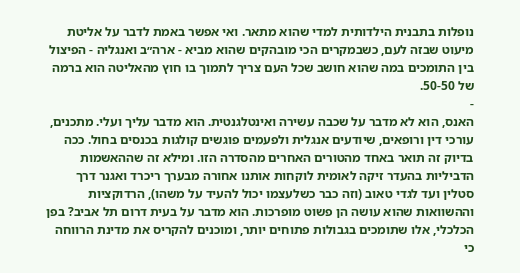נופלות בתבנית הילדותית למדי שהוא מתאר. ואי אפשר באמת לדבר על אליטת מיעוט שבזה לעם, כשבמקרים הכי מובהקים שהוא מביא - ארה״ב ואנגליה - הפיצול בין התומכים במה שהוא חושב שכל העם צריך לתמוך בו חוץ מהאליטה הוא ברמה של 50-50.
-
האנס, הוא לא מדבר על שכבה עשירה ואינטלגנטית. הוא מדבר עליך ועלי. מתכנים, עורכי דין ורופאים, שיודעים אנגלית ולפעמים פוגשים קולגות בכנסים בחול. ככה בדיוק זה תואר באחד מהטורים האחרים מהסדרה הזו. ומילא זה שההאשמות הדביליות בהעדר זיקה לאומית לוקחות אותנו אחורה מבערך ריכרד ואגנר דרך סטלין ועד לגדי טאוב (וזה כבר כשלעצמו יכול להעיד על משהו), הרדוקציות וההשוואות שהוא עושה הן פשוט מופרכות. הוא מדבר על בעית דרום תל אביב? בפן הכלכלי, אלו שתומכים בגבולות פתוחים יותר, ומוכנים להקריס את מדינת הרווחה כי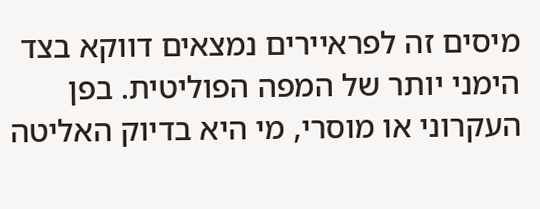מיסים זה לפראיירים נמצאים דווקא בצד הימני יותר של המפה הפוליטית. בפן העקרוני או מוסרי, מי היא בדיוק האליטה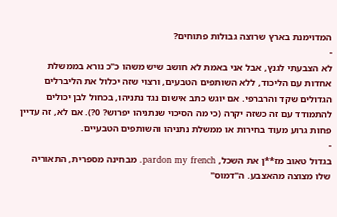המדוימנת בארץ שרוצה גבולות פתוחים?
-
לא הצבעתי לגנץ, אבל אני באמת לא חושב שיש משהו כ"כ נורא בממשלת אחדות עם הליכוד, ללא השותפים הטבעים, ורצוי שזה יכלול את הליברלים הגדולים שקד והרברפי. אם יוגש כתב אישום נגד נתניהו, בכחול לבן יכולים להתמודד עם זה כשזה יקרה (כי מה הסיכוי שנתניהו יפרוש? 0?). אם לא, זה עדיין פחות גרוע מעוד בחירות או ממשלת נתניהו והשותפים הטבעיים.
-
בגדול טאוב מז**ן את השכל, pardon my french. מבחינה מספרית, התאוריה שלו מצוצה מהאצבע. ה"דמוס"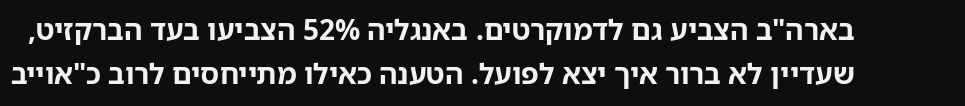בארה"ב הצביע גם לדמוקרטים. באנגליה 52% הצביעו בעד הברקזיט, שעדיין לא ברור איך יצא לפועל. הטענה כאילו מתייחסים לרוב כ"אוייב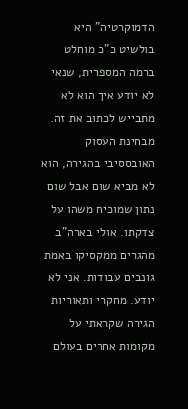הדמוקרטיה" היא בולשיט כ"כ מוחלט ברמה המספרית, שנאי לא יודע איך הוא לא מתבייש לכתוב את זה. מבחינת העסוק האובססיבי בהגירה, הוא לא מביא שום אבל שום נתון שמוכיח משהו על צדקתו. אולי בארה"ב מהגרים ממקסיקו באמת גונבים עבודות. אני לא יודע. מחקרי ותאוריות הגירה שקראתי על מקומות אחרים בעולם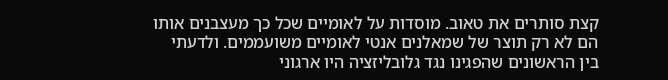קצת סותרים את טאוב. מוסדות על לאומיים שכל כך מעצבנים אותו הם לא רק תוצר של שמאלנים אנטי לאומיים משועממים. ולדעתי בין הראשונים שהפגינו נגד גלובליזציה היו ארגוני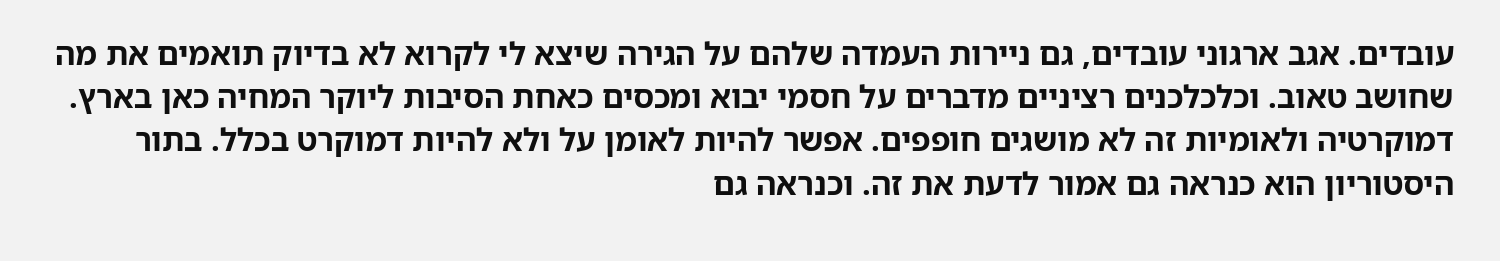עובדים. אגב ארגוני עובדים, גם ניירות העמדה שלהם על הגירה שיצא לי לקרוא לא בדיוק תואמים את מה שחושב טאוב. וכלכלכנים רציניים מדברים על חסמי יבוא ומכסים כאחת הסיבות ליוקר המחיה כאן בארץ. דמוקרטיה ולאומיות זה לא מושגים חופפים. אפשר להיות לאומן על ולא להיות דמוקרט בכלל. בתור היסטוריון הוא כנראה גם אמור לדעת את זה. וכנראה גם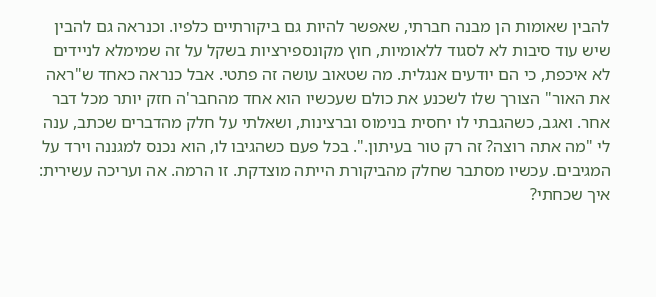להבין שאומות הן מבנה חברתי, שאפשר להיות גם ביקורתיים כלפיו. וכנראה גם להבין שיש עוד סיבות לא לסגוד ללאומיות, חוץ מקונספירציות בשקל על זה שמימלא לניידים לא איכפת, כי הם יודעים אנגלית. מה שטאוב עושה זה פתטי. אבל כנראה כאחד ש"ראה את האור" הצורך שלו לשכנע את כולם שעכשיו הוא אחד מהחבר'ה חזק יותר מכל דבר אחר. ואגב, כשהגבתי לו יחסית בנימוס וברצינות, ושאלתי על חלק מהדברים שכתב, ענה לי "מה אתה רוצה? זה רק טור בעיתון.". בכל פעם כשהגיבו לו, הוא נכנס למגננה וירד על המגיבים. עכשיו מסתבר שחלק מהביקורת הייתה מוצדקת. זו הרמה. אה ועריכה עשירית: איך שכחתי?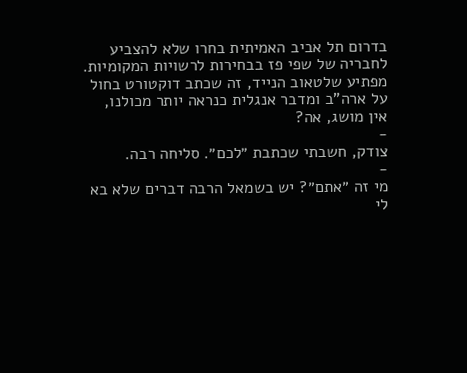בדרום תל אביב האמיתית בחרו שלא להצביע לחבריה של שפי פז בבחירות לרשויות המקומיות. מפתיע שלטאוב הנייד, זה שכתב דוקטורט בחול על ארה"ב ומדבר אנגלית כנראה יותר מכולנו, אין מושג, אה?
-
צודק, חשבתי שכתבת ״לכם״. סליחה רבה.
-
מי זה ״אתם״? יש בשמאל הרבה דברים שלא בא לי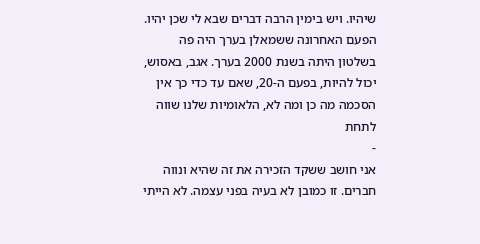שיהיו. ויש בימין הרבה דברים שבא לי שכן יהיו. הפעם האחרונה ששמאלן בערך היה פה בשלטון היתה בשנת 2000 בערך. אגב, באסוש, יכול להיות, בפעם ה-20, שאם עד כדי כך אין הסכמה מה כן ומה לא, הלאומיות שלנו שווה לתחת
-
אני חושב ששקד הזכירה את זה שהיא ונווה חברים. זו כמובן לא בעיה בפני עצמה. לא הייתי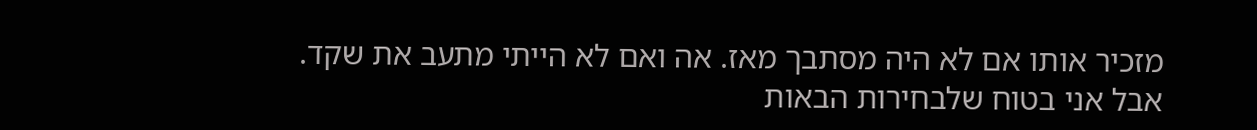מזכיר אותו אם לא היה מסתבך מאז. אה ואם לא הייתי מתעב את שקד. אבל אני בטוח שלבחירות הבאות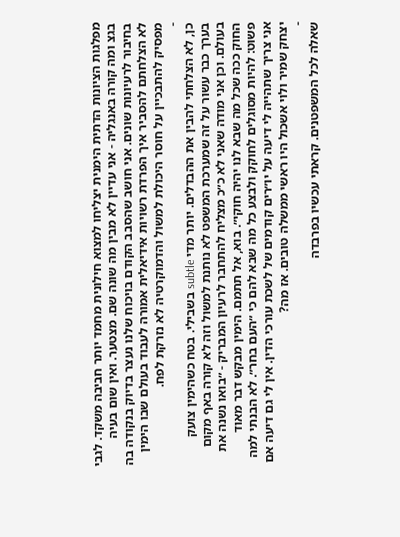מפלגות הציונות הדתית הימנית יצליחו למצוא חילונית מחמד יותר חביבה משקד. לגבי בגצ ומה קורה באנגליה - אני עדיין לא מבין מה שונה שם. מצטער. ואין שום בעיה בחיבור לרעיונות שונים. אני חושב שהסבב הקודם בויכוח שלנו נעצר בדיוק בנקודה בה לא הצלחתם להסביר איך הפרדת רשויות אידיאלית אמורה לעבוד בעולם שבו הימין מפסיק להתבכיין על חוסר היכולת למשול והדמוקרטיה לא נזרקת לפח.
-
כן, לא הצלחתי להבין את ההבדלים. יותר מדי subtle בשבילי. בטח כשהימין צועק בערך כבר עשור על זה שמערכת המשפט לא נותנת למשול וזה לא קורה באף מקום בעולם. וכן אני מודה שאני לא כ״כ מצליח להתחבר לרעיון המבריק - ״בואו נשנה את החוק ככה שכל מה שבא לנו יהיה חוקי״. בוא, אל תתמם. הימין מבקש דבר מאוד פשוט: להיות מסוגלים לחוקק ולבצע כל מה שבא להם כי ״העם בחר״. לא הבנתי למה אני צריך שתהייה לי דיעה על יו״רים קודמים של לשכת עורכי הדין. אין לי גם דיעה אם יצחק שמיר ולוי אשכול היו ראשי ממשלה טובים. אז מה?
-
שאלה לכל המשפטנים. קראתי עכשיו בפרבדה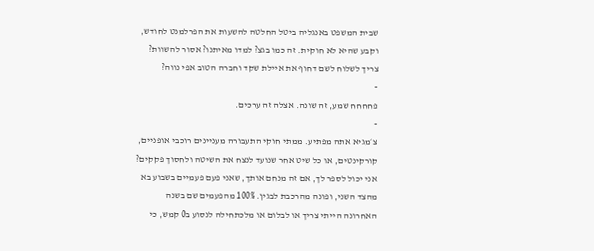שבית המשפט באנגליה ביטל החלטה להשעות את הפרלמנט לחודש, וקבע שהיא לא חוקית. זה כמו בגצ? למדו מאיתנו? אסור להשוות? צריך לשלוח לשם דחוף את איילת שקד וחברה הטוב אפי נווה?
-
פחחחח שמע, זה שונה. אצלה זה ערכים.
-
צ׳מגיא אתה מפתיע. ממתי חוקי התעבורה מעניינים רוכבי אופניים, קורקינטים, או כל שיט אחר שנועד לנצח את השיטה ולחסוך פקקים? אני יכול לספר לך, אם זה מנחם אותך, שאני פעם פעמיים בשבוע בא מהצד השני, ופונה מהרכבת לבגין. 100% מהפעמים שם בשנה האחרונה הייתי צריך או לבלום או מלכתחילה לנסוע ב0 קמש, כי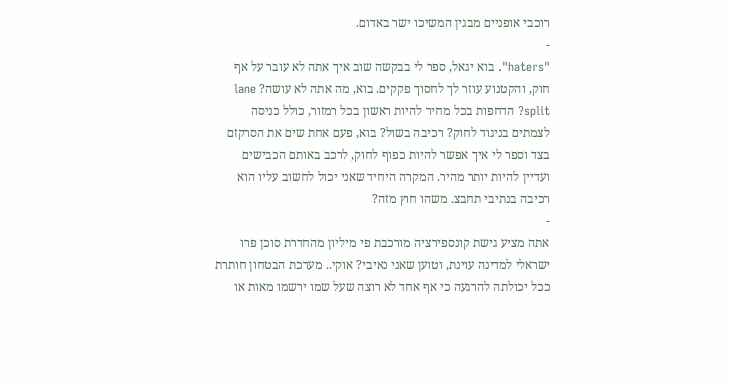רוכבי אופניים מבגין המשיכו ישר באדום.
-
"haters". בוא יגאל, ספר לי בבקשה שוב איך אתה לא עובר על אף חוק, והקטנוע עוזר לך לחסוך פקקים. בוא, מה אתה לא עושה? lane split? הדחפות בכל מחיר להיות ראשון בכל רמזור, כולל כניסה לצמתים בניגוד לחוק? רכיבה בשול? בוא, פעם אחת שים את הסרקזם בצד וספר לי איך אפשר להיות כפוף לחוק, לרכב באותם הכבישים ועדיין להיות יותר מהיר. המקרה היחיד שאני יכול לחשוב עליו הוא רכיבה בנתיבי תחבצ. משהו חוץ מזה?
-
אתה מציע גישת קונספירציה מורכבת פי מיליון מהחדרת סוכן פרו ישראלי למדינה עוינת, וטוען שאני נאיבי? אוקי.. מערכת הבטחון חותרת ככל יכולתה להרגעה כי אף אחד לא רוצה שעל שמו ירשמו מאות או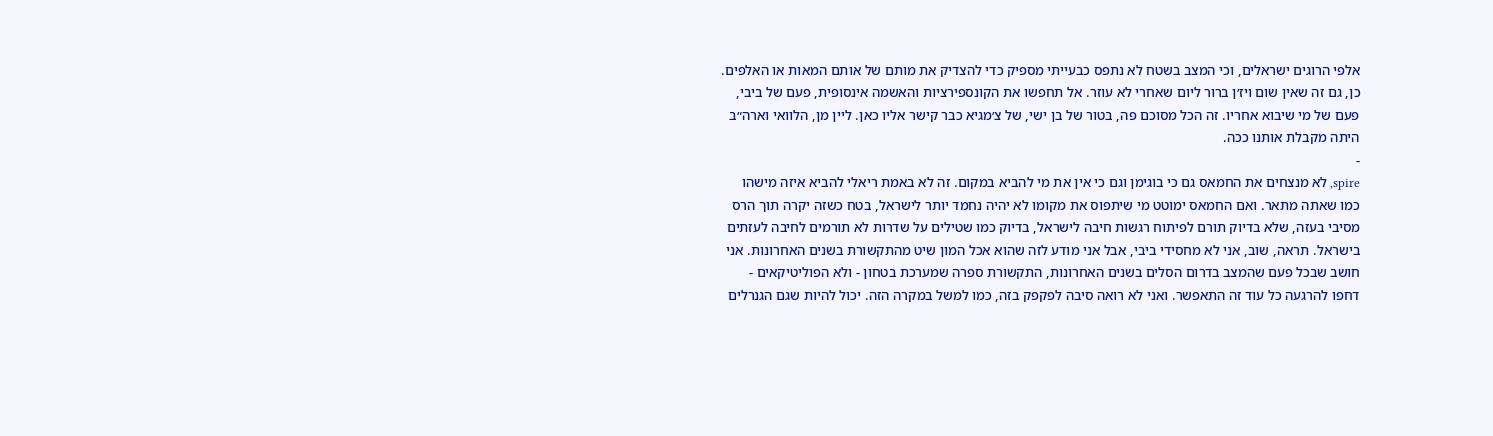אלפי הרוגים ישראלים, וכי המצב בשטח לא נתפס כבעייתי מספיק כדי להצדיק את מותם של אותם המאות או האלפים. כן, גם זה שאין שום ויז׳ן ברור ליום שאחרי לא עוזר. אל תחפשו את הקונספירציות והאשמה אינסופית, פעם של ביבי, פעם של מי שיבוא אחריו. זה הכל מסוכם פה, בטור של בן ישי, של צ׳מגיא כבר קישר אליו כאן. ליין מן, הלוואי וארה״ב היתה מקבלת אותנו ככה.
-
spire, לא מנצחים את החמאס גם כי בוגימן וגם כי אין את מי להביא במקום. זה לא באמת ריאלי להביא איזה מישהו כמו שאתה מתאר. ואם החמאס ימוטט מי שיתפוס את מקומו לא יהיה נחמד יותר לישראל, בטח כשזה יקרה תוך הרס מסיבי בעזה, שלא בדיוק תורם לפיתוח רגשות חיבה לישראל, בדיוק כמו שטילים על שדרות לא תורמים לחיבה לעזתים בישראל. תראה, שוב, אני לא מחסידי ביבי, אבל אני מודע לזה שהוא אכל המון שיט מהתקשורת בשנים האחרונות. אני חושב שבכל פעם שהמצב בדרום הסלים בשנים האחרונות, התקשורת ספרה שמערכת בטחון - ולא הפוליטיקאים - דחפו להרגעה כל עוד זה התאפשר. ואני לא רואה סיבה לפקפק בזה, כמו למשל במקרה הזה. יכול להיות שגם הגנרלים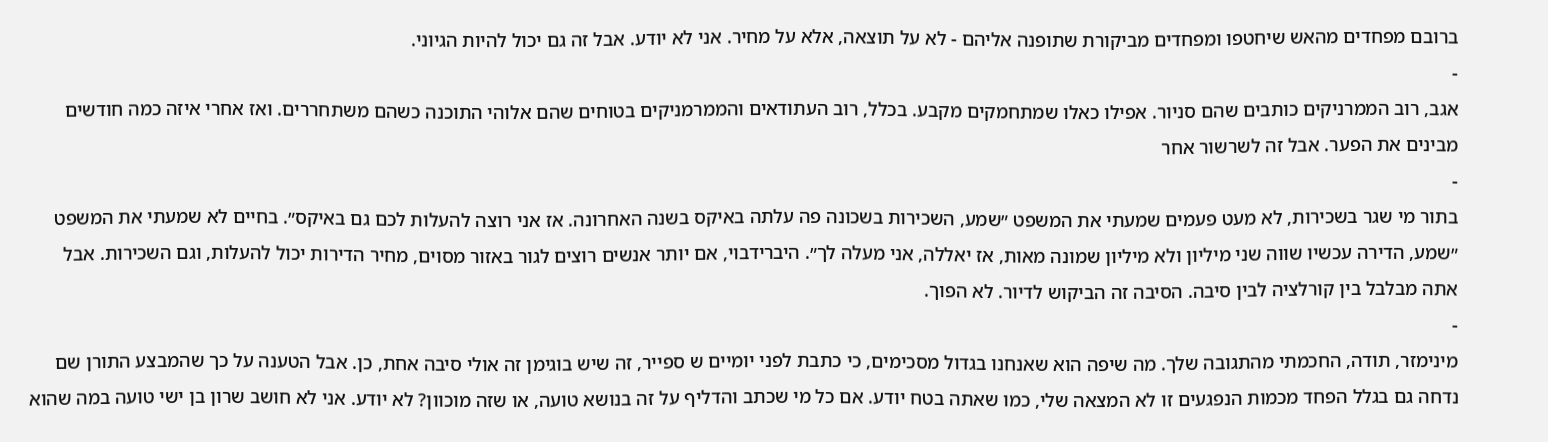ברובם מפחדים מהאש שיחטפו ומפחדים מביקורת שתופנה אליהם - לא על תוצאה, אלא על מחיר. אני לא יודע. אבל זה גם יכול להיות הגיוני.
-
אגב, רוב הממרניקים כותבים שהם סניור. אפילו כאלו שמתחמקים מקבע. בכלל, רוב העתודאים והממרמניקים בטוחים שהם אלוהי התוכנה כשהם משתחררים. ואז אחרי איזה כמה חודשים מבינים את הפער. אבל זה לשרשור אחר
-
בתור מי שגר בשכירות, לא מעט פעמים שמעתי את המשפט ״שמע, השכירות בשכונה פה עלתה באיקס בשנה האחרונה. אז אני רוצה להעלות לכם גם באיקס״. בחיים לא שמעתי את המשפט ״שמע, הדירה עכשיו שווה שני מיליון ולא מיליון שמונה מאות, אז יאללה, אני מעלה לך״. היברידבוי, אם יותר אנשים רוצים לגור באזור מסוים, מחיר הדירות יכול להעלות, וגם השכירות. אבל אתה מבלבל בין קורלציה לבין סיבה. הסיבה זה הביקוש לדיור. לא הפוך.
-
מינימזר, תודה, החכמתי מהתגובה שלך. מה שיפה הוא שאנחנו בגדול מסכימים, כי כתבת לפני יומיים ש ספייר, זה שיש בוגימן זה אולי סיבה אחת, כן. אבל הטענה על כך שהמבצע התורן שם נדחה גם בגלל הפחד מכמות הנפגעים זו לא המצאה שלי, כמו שאתה בטח יודע. אם כל מי שכתב והדליף על זה בנושא טועה, או שזה מוכוון? לא יודע. אני לא חושב שרון בן ישי טועה במה שהוא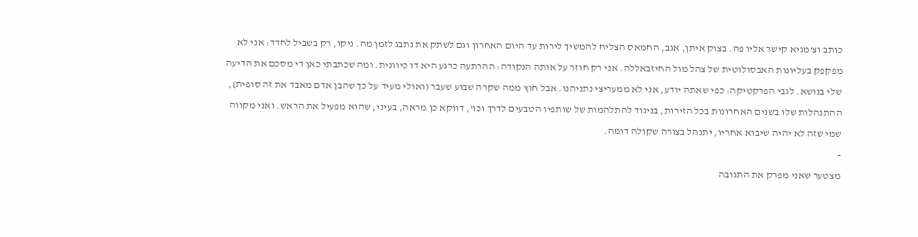כותב וצ'מגיא קישר אליו פה. בצוק איתן, אגב, החמאס הצליח להמשיך לירות עד היום האחרון וגם לשתק את נתבג לזמן מה. ניקו, רק בשביל לחדד: אני לא מפקפק בעליונות האבסולוטית של צהל מול החיזבאללה. אני רק חוזר על אותה הנקודה: ההרתעה כרגע היא דו כיוונית. ומה שכתבתי כאן די מסכם את הדיעה שלי בנושא. לגבי הפרקטיקה: כפי שאתה יודע, אני לא ממעריצי נתניהנו. אבל חוץ ממה שקרה שבוע שעבר (ואולי מעיד על כך שהבן אדם מאבד את זה סופית), ההתנהלות שלו בשנים האחרונות בכל הזירות, בניגוד להתלהמות של שותפיו הטבעים לדרך וכו', דווקא כן מראה, בעיני, שהוא מפעיל את הראש. ואני מקווה שמי שזה לא יהיה שיבוא אחריו, יתנהל בצורה שקולה דומה.
-
מצטער שאני מפרק את התגובה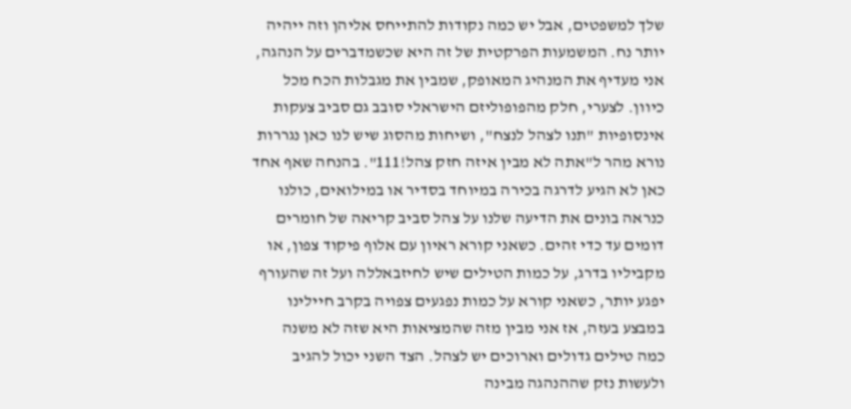שלך למשפטים, אבל יש כמה נקודות להתייחס אליהן וזה ייהיה יותר נח. המשמעות הפרקטית של זה היא שכשמדברים על הנהגה, אני מעדיף את המנהיג המאופק, שמבין את מגבלות הכח מכל כיוון. לצערי, חלק מהפופוליזם הישראלי סובב גם סביב צעקות אינסופיות "תנו לצהל לנצח", ושיחות מהסוג שיש לנו כאן נגררות נורא מהר ל"אתה לא מבין איזה חזק צהל!111". בהנחה שאף אחד כאן לא הגיע לדרגה בכירה במיוחד בסדיר או במילואים, כולנו כנראה בונים את הדיעה שלנו על צהל סביב קריאה של חומרים דומים עד כדי זהים. כשאני קורא ראיון עם אלוף פיקוד צפון, או מקביליו בדרג, על כמות הטילים שיש לחיזבאללה ועל זה שהעורף יפגע יותר, כשאני קורא על כמות נפגעים צפויה בקרב חיילינו במבצע בעזה, אז אני מבין מזה שהמציאות היא שזה לא משנה כמה טילים גדולים וארוכים יש לצהל. הצד השני יכול להגיב ולעשות נזק שההנהגה מבינה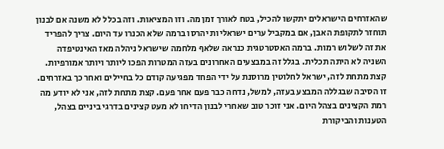שהאזרחים הישראלים יתקשו להכיל, בטח לאורך זמן מה. וזו המציאות. וזה בכלל לא משנה אם לבנון תוחזר לתקופת האבן, אם במקביל ערים ישראליות יהרסו ברמה שלא הכנרו עד היום. צריך להפריד את זה לשלוש רמות. ברמה האסטרטגית כנראה שלאף מלחמה שישראל ניהלה מאז האינטיפדה השניה לא היתה תכלית. בגלל זה במבצעים האחרונים בעזה המטרות הפכו ליותר ויותר אמורפיות. קצת מתחת לזה, ישראל לחלוטין מרוסנת על ידי הפחד מפגיעה קודם כל בחיילים ואחר כך באזרחים. זו הסיבה שבגללה המבצע בעזה, למשל, נדחה כבר פעם אחר פעם. קצת מתחת לזה, אני לא יודע מה רמת הקצינים בצהל היום. אני זוכר טוב שאחרי לבנון הדיחו לא מעט קצינים בדרגי ביניים בצהל, הטענות והביקורת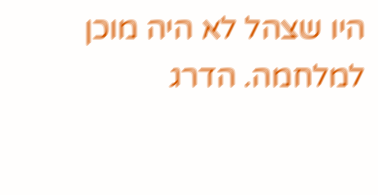היו שצהל לא היה מוכן למלחמה. הדרג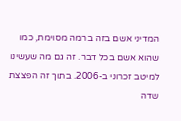המדיני אשם בזה ברמה מסוימת, כמו שהוא אשם בכל דבר. זה גם מה שעשינו למיטב זכרוני ב-2006. בתוך זה הפצצת שדה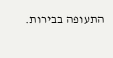התעופה בבירות.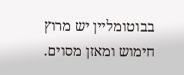בבוטומליין יש מרוץ חימוש ומאזן מסוים.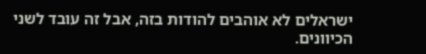ישראלים לא אוהבים להודות בזה, אבל זה עובד לשני הכיוונים.